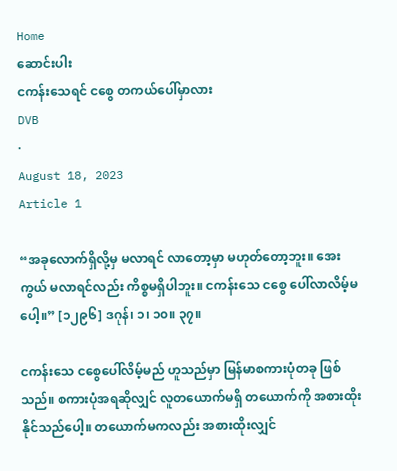Home
ဆောင်းပါး
ငကန်းသေရင် ငစွေ တကယ်ပေါ်မှာလား
DVB
·
August 18, 2023
Article 1

“အခုလောက်ရှိလို့မှ မလာရင် လာတော့မှာ မဟုတ်တော့ဘူး။ အေးကွယ် မလာရင်လည်း ကိစ္စမရှိပါဘူး။ ငကန်းသေ ငစွေ ပေါ်လာလိမ့်မပေါ့။” [၁၂၉၆] ဒဂုန်၊ ၁၊ ၁၀။ ၃၇။

ငကန်းသေ ငစွေပေါ်လိမ့်မည် ဟူသည်မှာ မြန်မာစကားပုံတခု ဖြစ်သည်။ စကားပုံအရဆိုလျှင် လူတယောက်မရှိ တယောက်ကို အစားထိုးနိုင်သည်ပေါ့။ တယောက်မကလည်း အစားထိုးလျှင်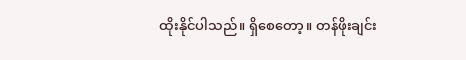ထိုးနိုင်ပါသည်။ ရှိစေတော့။ တန်ဖိုးချင်း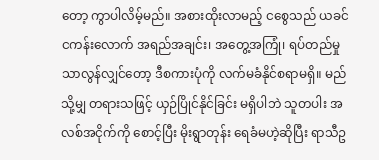တော့ ကွာပါလိမ့်မည်။ အစားထိုးလာမည့် ငစွေသည် ယခင် ငကန်းလောက် အရည်အချင်း၊ အတွေ့အကြုံ၊ ရပ်တည်မှု သာလွန်လျှင်တော့ ဒီစကားပုံကို လက်မခံနိုင်စရာမရှိ။ မည်သို့မျှ တရားသဖြင့် ယှဉ်ပြိုင်နိုင်ခြင်း မရှိပါဘဲ သူတပါး အလစ်အငိုက်ကို စောင့်ပြီး မိုးရွာတုန်း ရေခံမဟဲ့ဆိုပြီး ရာသီဥ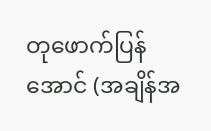တုဖောက်ပြန်အောင် (အချိန်အ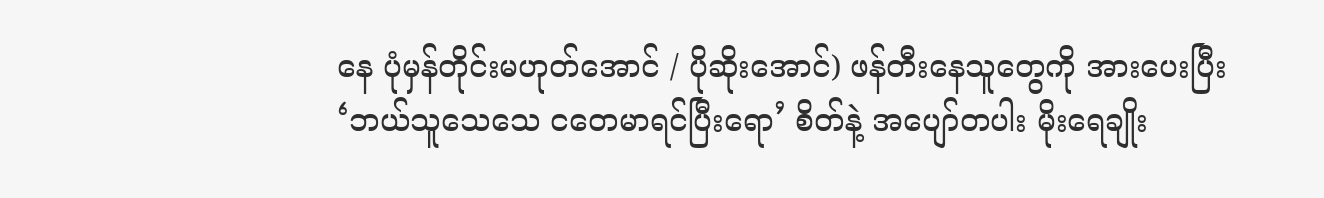နေ ပုံမှန်တိုင်းမဟုတ်အောင် / ပိုဆိုးအောင်) ဖန်တီးနေသူတွေကို အားပေးပြီး ‘ဘယ်သူသေသေ ငတေမာရင်ပြီးရော’ စိတ်နဲ့ အပျော်တပါး မိုးရေချိုး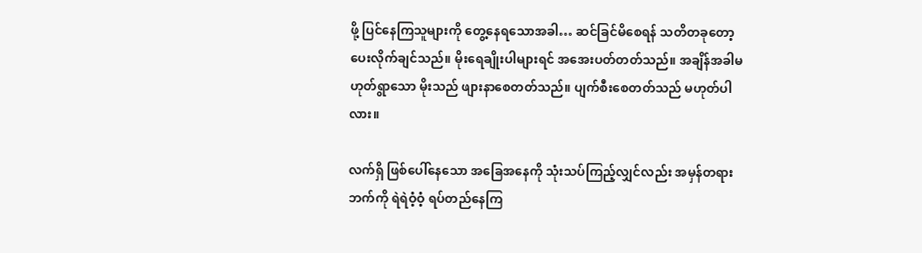ဖို့ ပြင်နေကြသူများကို တွေ့နေရသောအခါ… ဆင်ခြင်မိစေရန် သတိတခုတော့ ပေးလိုက်ချင်သည်။ မိုးရေချိုးပါများရင် အအေးပတ်တတ်သည်။ အချိန်အခါမဟုတ်ရွာသော မိုးသည် ဖျားနာစေတတ်သည်။ ပျက်စီးစေတတ်သည် မဟုတ်ပါလား။

လက်ရှိ ဖြစ်ပေါ်နေသော အခြေအနေကို သုံးသပ်ကြည့်လျှင်လည်း အမှန်တရားဘက်ကို ရဲရဲဝံ့ဝံ့ ရပ်တည်နေကြ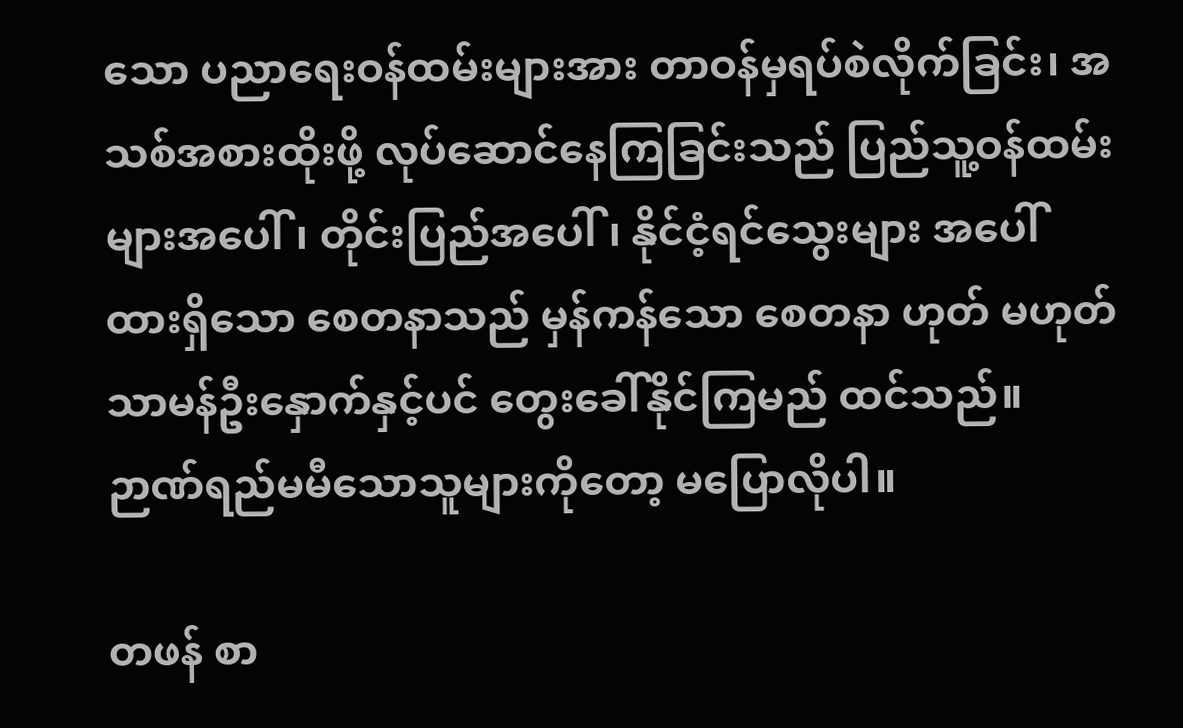သော ပညာရေးဝန်ထမ်းများအား တာဝန်မှရပ်စဲလိုက်ခြင်း၊ အသစ်အစားထိုးဖို့ လုပ်ဆောင်နေကြခြင်းသည် ပြည်သူ့ဝန်ထမ်းများအပေါ်၊ တိုင်းပြည်အပေါ်၊ နိုင်ငံ့ရင်သွေးများ အပေါ် ထားရှိသော စေတနာသည် မှန်ကန်သော စေတနာ ဟုတ် မဟုတ် သာမန်ဦးနှောက်နှင့်ပင် တွေးခေါ်နိုင်ကြမည် ထင်သည်။ ဉာဏ်ရည်မမီသောသူများကိုတော့ မပြောလိုပါ။

တဖန် စာ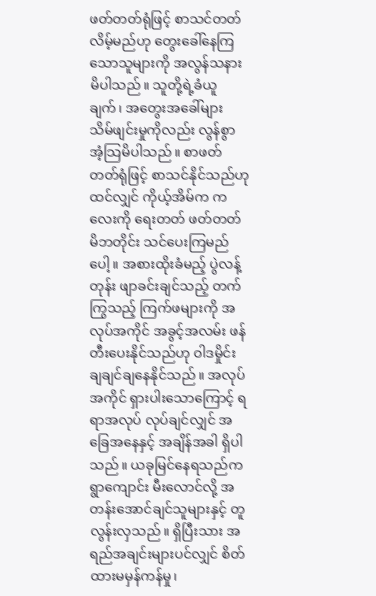ဖတ်တတ်ရုံဖြင့် စာသင်တတ်လိမ့်မည်ဟု တွေးခေါ်နေကြသောသူများကို အလွန်သနားမိပါသည်။ သူတို့ရဲ့ခံယူချက်၊ အတွေးအခေါ်များ သိမ်ဖျင်းမှုကိုလည်း လွန်စွာ အံ့သြမိပါသည်။ စာဖတ်တတ်ရုံဖြင့် စာသင်နိုင်သည်ဟု ထင်လျှင် ကိုယ့်အိမ်က ကလေးကို ရေးတတ် ဖတ်တတ် မိဘတိုင်း သင်ပေးကြမည်ပေါ့။ အစားထိုးခံမည့် ပွဲလန့်တုန်း ဖျာခင်းချင်သည့် တက်ကြွသည့် ကြက်ဖများကို အလုပ်အကိုင် အခွင့်အလမ်း ဖန်တီးပေးနိုင်သည်ဟု ဝါဒမှိုင်း ချချင်ချနေနိုင်သည်။ အလုပ်အကိုင် ရှားပါးသောကြောင့် ရရာအလုပ် လုပ်ချင်လျှင် အခြေအနေနှင့် အချိန်အခါ ရှိပါသည်။ ယခုမြင်နေရသည်က ရွာကျောင်း မီးလောင်လို့ အတန်းအောင်ချင်သူများနှင့် တူလွန်းလှသည်။ ရှိပြီးသား အရည်အချင်းများပင်လျှင် စိတ်ထားမမှန်ကန်မှု၊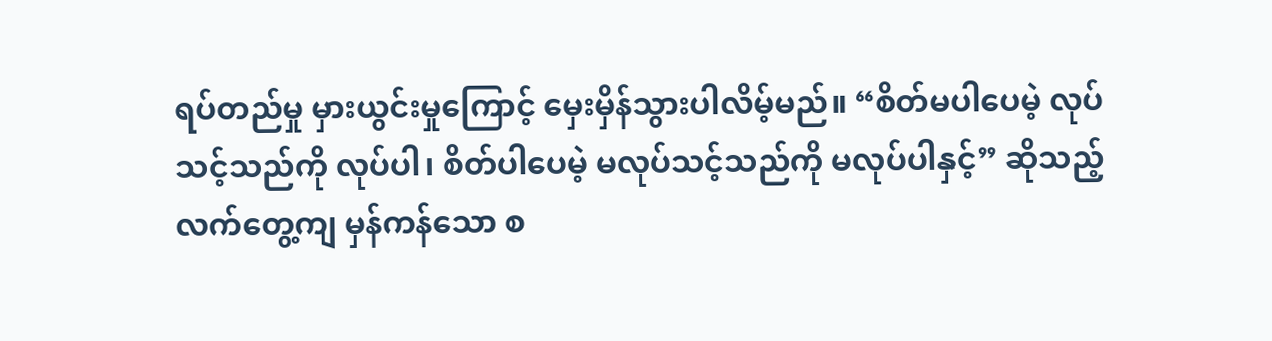ရပ်တည်မှု မှားယွင်းမှုကြောင့် မှေးမှိန်သွားပါလိမ့်မည်။ “စိတ်မပါပေမဲ့ လုပ်သင့်သည်ကို လုပ်ပါ၊ စိတ်ပါပေမဲ့ မလုပ်သင့်သည်ကို မလုပ်ပါနှင့်” ဆိုသည့် လက်တွေ့ကျ မှန်ကန်သော စ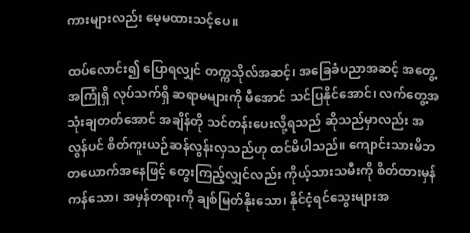ကားများလည်း မေ့မထားသင့်ပေ။

ထပ်လောင်း၍ ပြောရလျှင် တက္ကသိုလ်အဆင့်၊ အခြေခံပညာအဆင့် အတွေ့အကြုံရှိ လုပ်သက်ရှိ ဆရာမများကို မီအောင် သင်ပြနိုင်အောင်၊ လက်တွေ့အသုံးချတတ်အောင် အချိန်တို သင်တန်းပေးလို့ရသည် ဆိုသည်မှာလည်း အလွန်ပင် စိတ်ကူးယဉ်ဆန်လွန်းလှသည်ဟု ထင်မိပါသည်။ ကျောင်းသားမိဘတယောက်အနေဖြင့် တွေးကြည့်လျှင်လည်း ကိုယ့်သားသမီးကို စိတ်ထားမှန်ကန်သော၊ အမှန်တရားကို ချစ်မြတ်နိုးသော၊ နိုင်ငံ့ရင်သွေးများအ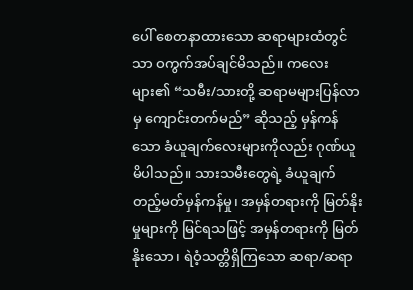ပေါ် စေတနာထားသော ဆရာများထံတွင်သာ ဝကွက်အပ်ချင်မိသည်။ ကလေးများ၏ “သမီး/သားတို့ ဆရာမများပြန်လာမှ ကျောင်းတက်မည်” ဆိုသည့် မှန်ကန်သော ခံယူချက်လေးများကိုလည်း ဂုဏ်ယူမိပါသည်။ သားသမီးတွေရဲ့ ခံယူချက် တည့်မတ်မှန်ကန်မှု၊ အမှန်တရားကို မြတ်နိုးမှုများကို မြင်ရသဖြင့် အမှန်တရားကို မြတ်နိုးသော၊ ရဲဝံ့သတ္တိရှိကြသော ဆရာ/ဆရာ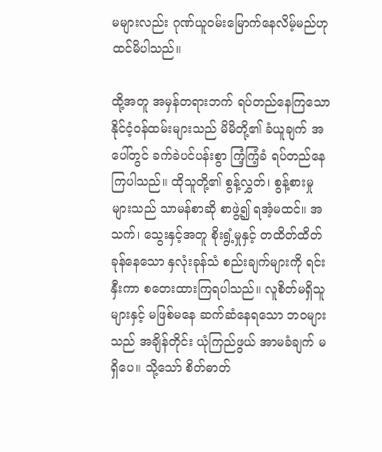မများလည်း ဂုဏ်ယူဝမ်းမြောက်နေလိမ့်မည်ဟု ထင်မိပါသည်။

ထို့အတူ အမှန်တရားဘက် ရပ်တည်နေကြသော နိုင်ငံ့ဝန်ထမ်းများသည် မိမိတို့၏ ခံယူချက် အပေါ်တွင် ခက်ခဲပင်ပန်းစွာ ကြံ့ကြံ့ခံ ရပ်တည်နေကြပါသည်။ ထိုသူတို့၏ စွန့်လွှတ်၊ စွန့်စားမှုများသည် သာမန်စာဆို စာဖွဲ့၍ ရအံ့မထင်။ အသက်၊ သွေးနှင့်အတူ စိုးရွံ့မှုနှင့် တထိတ်ထိတ်ခုန်နေသော နှလုံးခုန်သံ စည်းချက်များကို ရင်းနှီးကာ စတေးထားကြရပါသည်။ လူစိတ်မရှိသူများနှင့် မဖြစ်မနေ ဆက်ဆံနေရ‌သော ဘဝများသည် အချိန်တိုင်း ယုံကြည်ဖွယ် အာမခံချက် မရှိပေ။ သို့သော် စိတ်ဓာတ်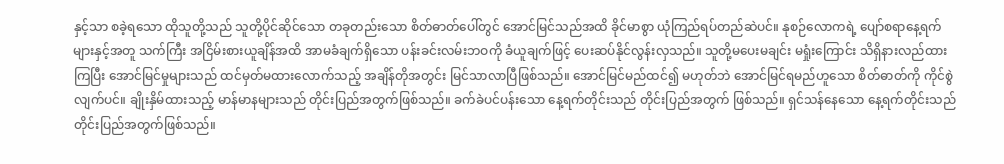နှင့်သာ စခဲ့ရသော ထိုသူတို့သည် သူတို့ပိုင်ဆိုင်သော တခုတည်းသော စိတ်ဓာတ်ပေါ်တွင် အောင်မြင်သည်အထိ ခိုင်မာစွာ ယုံကြည်ရပ်တည်ဆဲပင်။ နုစဉ်လောကရဲ့ ပျော်စရာနေ့ရက်များနှင့်အတူ သက်ကြီး အငြိမ်းစားယူချိန်အထိ အာမခံချက်ရှိသော ပန်းခင်းလမ်းဘဝကို ခံယူချက်ဖြင့် ပေးဆပ်နိုင်လွန်းလှသည်။ သူတို့မပေးမချင်း မရှုံးကြောင်း သိရှိနားလည်ထားကြပြီး အောင်မြင်မှုများသည် ထင်မှတ်မထားလောက်သည့် အချိန်တိုအတွင်း မြင်သာလာပြီဖြစ်သည်။ အောင်မြင်မည်ထင်၍ မဟုတ်ဘဲ အောင်မြင်ရမည်ဟူသော စိတ်ဓာတ်ကို ကိုင်စွဲလျက်ပင်။ ချိုးနှိမ်ထားသည့် မာန်မာနများသည် တိုင်းပြည်အတွက်ဖြစ်သည်။ ခက်ခဲပင်ပန်းသော နေ့ရက်တိုင်းသည် တိုင်းပြည်အတွက် ဖြစ်သည်။ ရှင်သန်နေသော နေ့ရက်တိုင်းသည် တိုင်းပြည်အတွက်ဖြစ်သည်။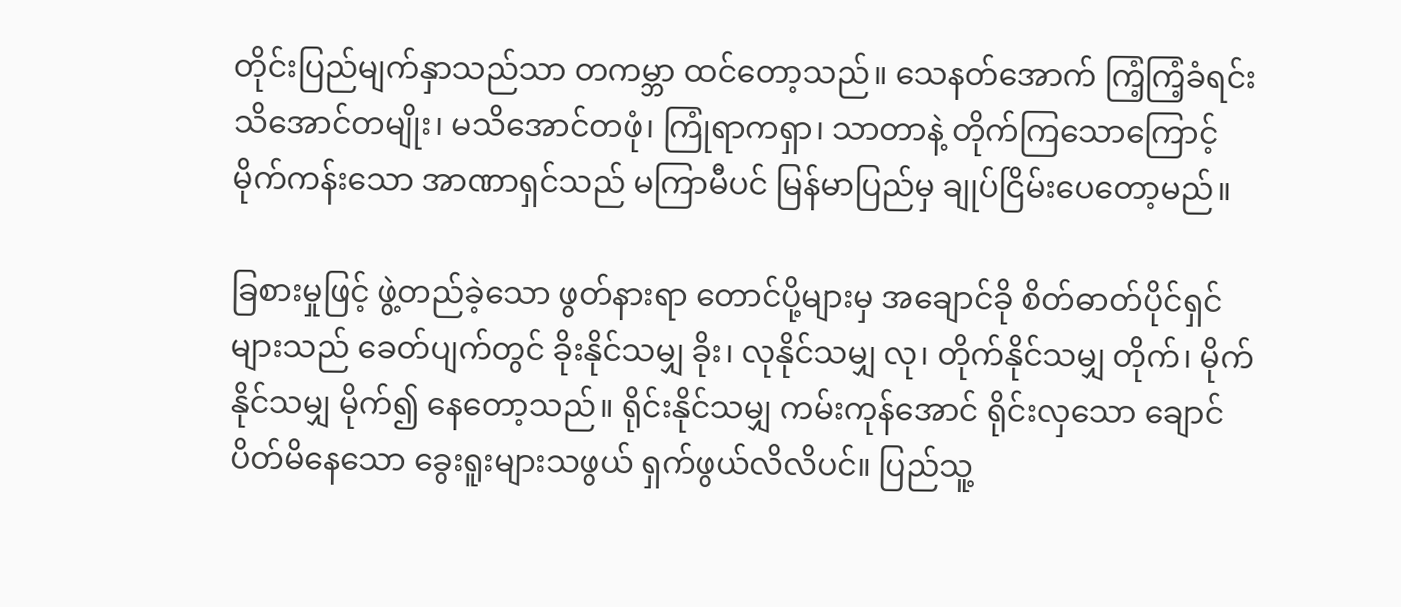တိုင်းပြည်မျက်နှာသည်သာ တကမ္ဘာ ထင်တော့သည်။ သေနတ်အောက် ကြံ့ကြံ့ခံရင်း သိအောင်တမျိုး၊ မသိအောင်တဖုံ၊ ကြုံရာကရှာ၊ သာတာနဲ့ တိုက်ကြသောကြောင့် မိုက်ကန်းသော အာဏာရှင်သည် မကြာမီပင် မြန်မာပြည်မှ ချုပ်ငြိမ်းပေတော့မည်။

ခြစားမှုဖြင့် ဖွဲ့တည်ခဲ့သော ဖွတ်နားရာ တောင်ပို့များမှ အချောင်ခို စိတ်ဓာတ်ပိုင်ရှင်များသည် ခေတ်ပျက်တွင် ခိုးနိုင်သမျှ ခိုး၊ လုနိုင်သမျှ လု၊ တိုက်နိုင်သမျှ တိုက်၊ မိုက်နိုင်သမျှ မိုက်၍ နေတော့သည်။ ရိုင်းနိုင်သမျှ ကမ်းကုန်အောင် ရိုင်းလှသော ချောင်ပိတ်မိနေသော ခွေးရူးများသဖွယ် ရှက်ဖွယ်လိလိပင်။ ပြည်သူ့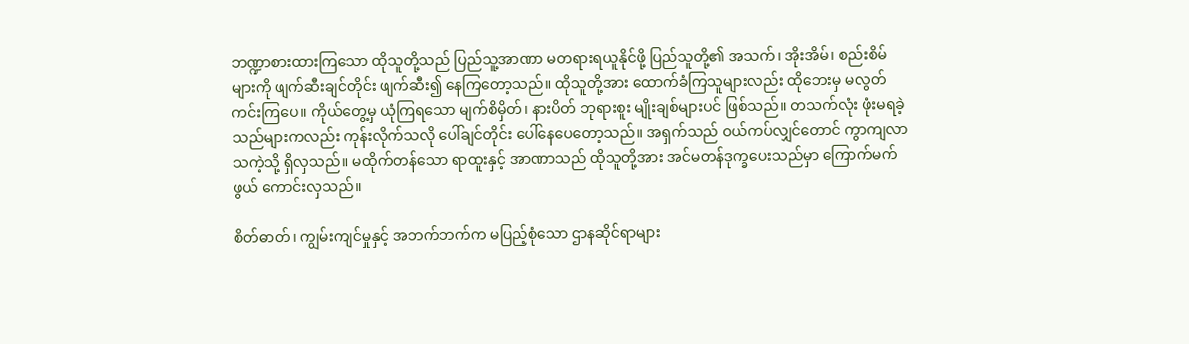ဘဏ္ဍာစားထားကြသော ထိုသူတို့သည် ပြည်သူ့အာဏာ မတရားရယူနိုင်ဖို့ ပြည်သူတို့၏ အသက်၊ အိုးအိမ်၊ စည်းစိမ်များကို ဖျက်ဆီးချင်တိုင်း ဖျက်ဆီး၍ နေကြတော့သည်။ ထိုသူတို့အား ထောက်ခံကြသူများလည်း ထိုဘေးမှ မလွတ်ကင်းကြပေ။ ကိုယ်တွေ့မှ ယုံကြရသော မျက်စိမှိတ်၊ နားပိတ် ဘုရားစူး မျိုးချစ်များပင် ဖြစ်သည်။ တသက်လုံး ဖုံးမရခဲ့သည်များကလည်း ကုန်းလိုက်သလို ပေါ်ချင်တိုင်း ပေါ်နေပေတော့သည်။ အရှက်သည် ဝယ်ကပ်လျှင်တောင် ကွာကျလာသကဲ့သို့ ရှိလှသည်။ မထိုက်တန်သော ရာထူးနှင့် အာဏာသည် ထိုသူတို့အား အင်မတန်ဒုက္ခပေးသည်မှာ ကြောက်မက်ဖွယ် ကောင်းလှသည်။

စိတ်ဓာတ်၊ ကျွမ်းကျင်မှုနှင့် အဘက်ဘက်က မပြည့်စုံသော ဌာနဆိုင်ရာများ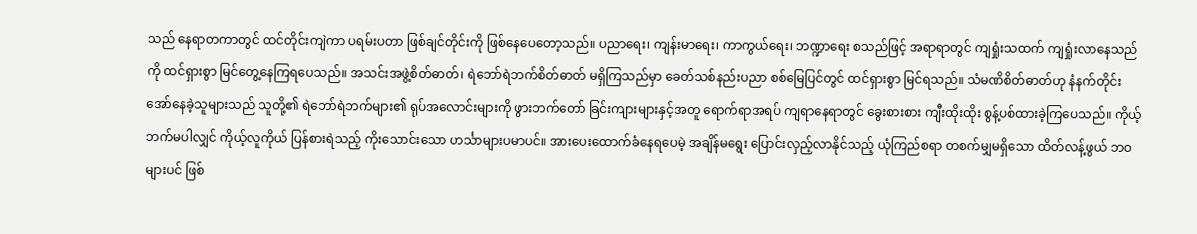သည် နေရာတကာတွင် ထင်တိုင်းကျဲကာ ပရမ်းပတာ ဖြစ်ချင်တိုင်းကို ဖြစ်နေပေတော့သည်။ ပညာရေး၊ ကျန်းမာရေး၊ ကာကွယ်ရေး၊ ဘဏ္ဍာရေး စသည်ဖြင့် အရာရာတွင် ကျရှုံးသထက် ကျရှုံးလာနေသည်ကို ထင်ရှားစွာ မြင်တွေ့နေကြရပေသည်။ အသင်းအဖွဲ့စိတ်ဓာတ်၊ ရဲဘော်ရဲဘက်စိတ်ဓာတ် မရှိကြသည်မှာ ခေတ်သစ်နည်းပညာ စစ်မြေပြင်တွင် ထင်ရှားစွာ မြင်ရသည်။ သံမဏိစိတ်ဓာတ်ဟု နံနက်တိုင်း အော်နေခဲ့သူများသည် သူတို့၏ ရဲဘော်ရဲဘက်များ၏ ရုပ်အလောင်းများကို ဖွားဘက်တော် ခြင်းကျားများနှင့်အတူ ရောက်ရာအရပ် ကျရာနေရာတွင် ခွေးစားစား ကျီးထိုးထိုး စွန့်ပစ်ထားခဲ့ကြပေသည်။ ကိုယ့်ဘက်မပါလျှင် ကိုယ့်လူကိုယ် ပြန်စားရဲသည့် ကိုးသောင်းသော ဟင်္သာများပမာပင်။ အားပေးထောက်ခံနေရပေမဲ့ အချိန်မရွေး ပြောင်းလှည့်လာနိုင်သည့် ယုံကြည်စရာ တစက်မျှမရှိသော ထိတ်လန့်ဖွယ် ဘဝများပင် ဖြစ်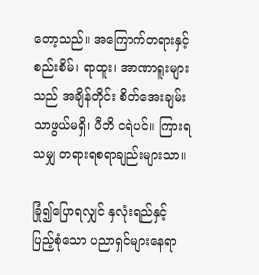တော့သည်။ အကြောက်တရားနှင့် စည်းစိမ်၊ ရာထူး၊ အာဏာရူးများသည် အချိန်တိုင်း စိတ်အေးချမ်းသာဖွယ်မရှိ၊ ပီဘိ ငရဲပင်။ ကြားရသမျှ တရားရစရာချည်းများသာ။

ခြုံ၍ပြောရလျှင် နှလုံးရည်နှင့် ပြည့်စုံသော ပညာရှင်များနေရာ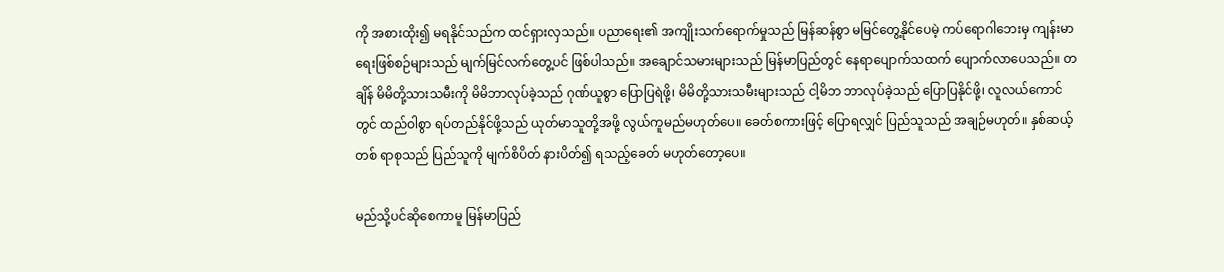ကို အစားထိုး၍ မရနိုင်သည်က ထင်ရှားလှသည်။ ပညာရေး၏ အကျိုးသက်ရောက်မှုသည် မြန်ဆန်စွာ မမြင်တွေ့နိုင်ပေမဲ့ ကပ်ရောဂါဘေးမှ ကျန်းမာရေးဖြစ်စဉ်များသည် မျက်မြင်လက်တွေ့ပင် ဖြစ်ပါသည်။ အချောင်သမားများသည် မြန်မာပြည်တွင် နေရာပျောက်သထက် ပျောက်လာပေသည်။ တချိန် မိမိတို့သားသမီးကို မိမိဘာလုပ်ခဲ့သည် ဂုဏ်ယူစွာ ပြောပြရဲဖို့၊ မိမိတို့သားသမီးများသည် ငါ့မိဘ ဘာလုပ်ခဲ့သည် ပြောပြနိုင်ဖို့၊ လူလယ်ကောင်တွင် ထည်ဝါစွာ ရပ်တည်နိုင်ဖို့သည် ယုတ်မာသူတို့အဖို့ လွယ်ကူမည်မဟုတ်ပေ။ ခေတ်စကားဖြင့် ပြောရလျှင် ပြည်သူသည် အချဉ်မဟုတ်။ နှစ်ဆယ့်တစ် ရာစုသည် ပြည်သူကို မျက်စိပိတ် နားပိတ်၍ ရသည့်ခေတ် မဟုတ်တော့ပေ။

မည်သို့ပင်ဆိုစေကာမူ မြန်မာပြည်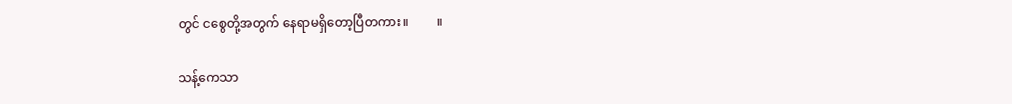တွင် ငစွေတို့အတွက် နေရာမရှိတော့ပြီတကား။         ။

သန့်ကေသာ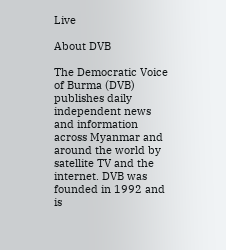Live

About DVB

The Democratic Voice of Burma (DVB) publishes daily independent news and information across Myanmar and around the world by satellite TV and the internet. DVB was founded in 1992 and is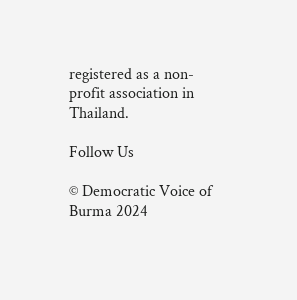registered as a non-profit association in Thailand.

Follow Us

© Democratic Voice of Burma 2024